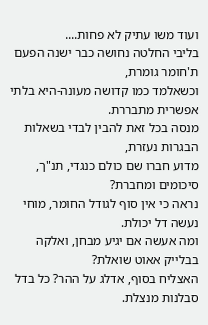ועוד משו עתיק לא פחות....
בליבי החלטה נחושה כבר ישנה הפעם ת'חומר גומרת,
וכשאלמד כמו קדושה מעונה-היא בלתי אפשרית מתבררת.
מנסה בכל זאת להבין לבדי בשאלות הבגרות נעזרת,
מדוע חברו שם כולם כנגדי, תנ"ך, סיכומים ומחברת?
נראה כי אין סוף לגודל החומר, מוחי נעשה דל יכולת.
ומה אעשה אם יגיע מבחן, ואלקה בבלייק אאוט שואלת?
האצליח בסוף, אדלג על ההר? כל בדל סבלנות מנצלת.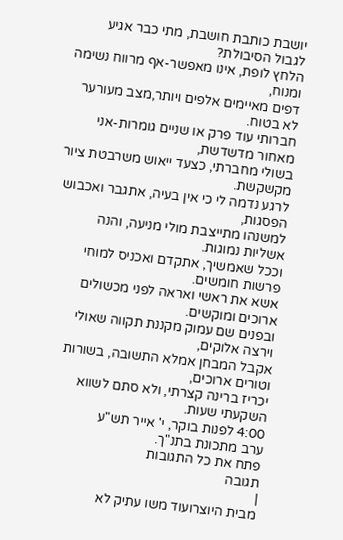יושבת כותבת חושבת, מתי כבר אגיע לגבול הסיבולת?
הלחץ לופת, אינו מאפשר-אף מרווח נשימה ומנוח,
דפים מאיימים אלפים ויותר,מצב מעורער לא בטוח.
חברותי עוד פרק או שניים גומרות-אני מאחור מדשדשת,
בשולי מחברתי, כצעד ייאוש משרבטת ציור מקשקשת.
לרגע נדמה לי כי אין בעיה, אתגבר ואכבוש הפסגות,
למשנהו מתייצבת מולי מניעה, והנה אשליות נמוגות.
וככל שאמשיך, אתקדם ואכניס למוחי פרשות חומשים.
אשא את ראשי ואראה לפני מכשולים ארוכים ומוקשים.
ובפנים שם עמוק מקננת תקווה שאולי וירצה אלוקים,
אקבל המבחן אמלא התשובה, בשורות וטורים ארוכים,
יכריז ברינה קצרתי, ולא סתם לשווא השקעתי שעות.
4:00 לפנות בוקר, י' אייר תש"ע
ערב מתכונת בתנ"ך.
פתח את כל התגובות
תגובה
|
מבית היוצרועוד משו עתיק לא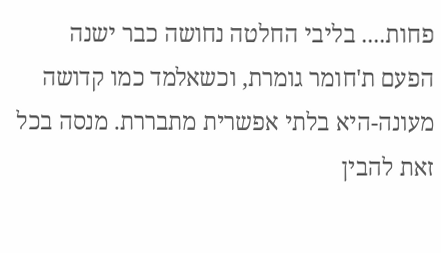פחות.... בליבי החלטה נחושה כבר ישנה הפעם ת'חומר גומרת, וכשאלמד כמו קדושה מעונה-היא בלתי אפשרית מתבררת. מנסה בכל זאת להבין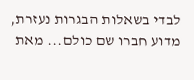לבדי בשאלות הבגרות נעזרת, מדוע חברו שם כולם... מאת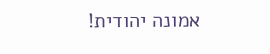אמונה יהודית!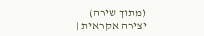(מתוך שירה) יצירה אקראית |